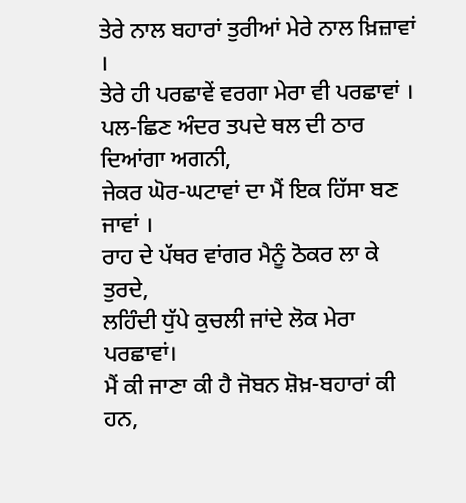ਤੇਰੇ ਨਾਲ ਬਹਾਰਾਂ ਤੁਰੀਆਂ ਮੇਰੇ ਨਾਲ ਖ਼ਿਜ਼ਾਵਾਂ ।
ਤੇਰੇ ਹੀ ਪਰਛਾਵੇਂ ਵਰਗਾ ਮੇਰਾ ਵੀ ਪਰਛਾਵਾਂ ।
ਪਲ-ਛਿਣ ਅੰਦਰ ਤਪਦੇ ਥਲ ਦੀ ਠਾਰ ਦਿਆਂਗਾ ਅਗਨੀ,
ਜੇਕਰ ਘੋਰ-ਘਟਾਵਾਂ ਦਾ ਮੈਂ ਇਕ ਹਿੱਸਾ ਬਣ ਜਾਵਾਂ ।
ਰਾਹ ਦੇ ਪੱਥਰ ਵਾਂਗਰ ਮੈਨੂੰ ਠੋਕਰ ਲਾ ਕੇ ਤੁਰਦੇ,
ਲਹਿੰਦੀ ਧੁੱਪੇ ਕੁਚਲੀ ਜਾਂਦੇ ਲੋਕ ਮੇਰਾ ਪਰਛਾਵਾਂ।
ਮੈਂ ਕੀ ਜਾਣਾ ਕੀ ਹੈ ਜੋਬਨ ਸ਼ੋਖ਼-ਬਹਾਰਾਂ ਕੀ ਹਨ,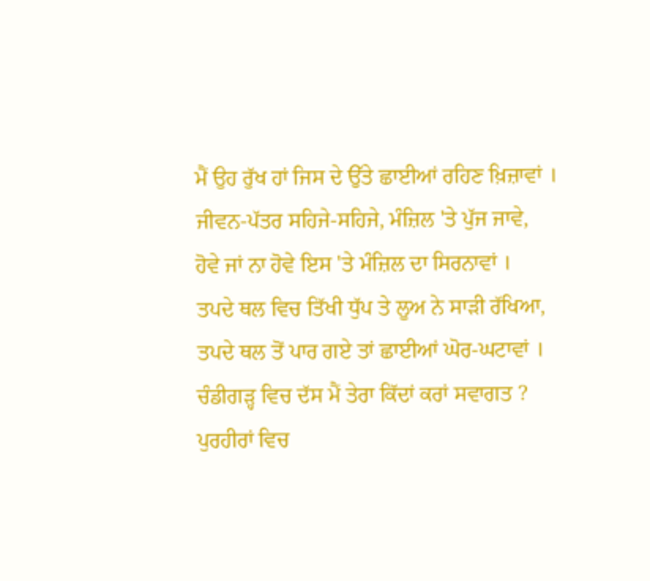ਮੈਂ ਉਹ ਰੁੱਖ ਹਾਂ ਜਿਸ ਦੇ ਉੱਤੇ ਛਾਈਆਂ ਰਹਿਣ ਖ਼ਿਜ਼ਾਵਾਂ ।
ਜੀਵਨ-ਪੱਤਰ ਸਹਿਜੇ-ਸਹਿਜੇ, ਮੰਜ਼ਿਲ 'ਤੇ ਪੁੱਜ ਜਾਵੇ,
ਹੋਵੇ ਜਾਂ ਨਾ ਹੋਵੇ ਇਸ 'ਤੇ ਮੰਜ਼ਿਲ ਦਾ ਸਿਰਨਾਵਾਂ ।
ਤਪਦੇ ਥਲ ਵਿਚ ਤਿੱਖੀ ਧੁੱਪ ਤੇ ਲੂਅ ਨੇ ਸਾੜੀ ਰੱਖਿਆ,
ਤਪਦੇ ਥਲ ਤੋਂ ਪਾਰ ਗਏ ਤਾਂ ਛਾਈਆਂ ਘੋਰ-ਘਟਾਵਾਂ ।
ਚੰਡੀਗੜ੍ਹ ਵਿਚ ਦੱਸ ਮੈਂ ਤੇਰਾ ਕਿੱਦਾਂ ਕਰਾਂ ਸਵਾਗਤ ?
ਪੁਰਹੀਰਾਂ ਵਿਚ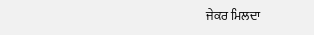ਜੇਕਰ ਮਿਲਦਾ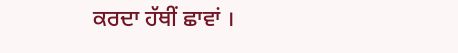ਕਰਦਾ ਹੱਥੀਂ ਛਾਵਾਂ ।